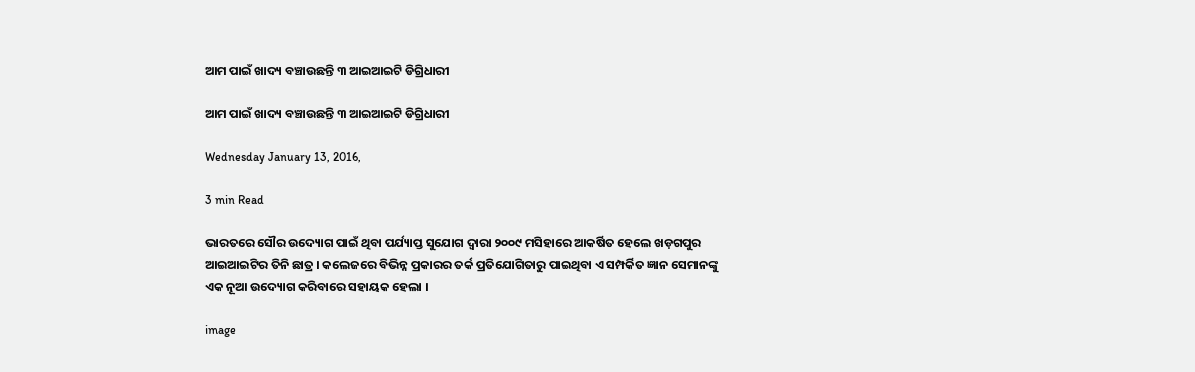ଆମ ପାଇଁ ଖାଦ୍ୟ ବଞ୍ଚାଉଛନ୍ତି ୩ ଆଇଆଇଟି ଡିଗ୍ରିଧାରୀ

ଆମ ପାଇଁ ଖାଦ୍ୟ ବଞ୍ଚାଉଛନ୍ତି ୩ ଆଇଆଇଟି ଡିଗ୍ରିଧାରୀ

Wednesday January 13, 2016,

3 min Read

ଭାରତରେ ସୌର ଉଦ୍ୟୋଗ ପାଇଁ ଥିବା ପର୍ଯ୍ୟାପ୍ତ ସୁଯୋଗ ଦ୍ୱାରା ୨୦୦୯ ମସିହାରେ ଆକର୍ଷିତ ହେଲେ ଖଡ଼ଗପୁର ଆଇଆଇଟିର ତିନି ଛାତ୍ର । କଲେଜରେ ବିଭିନ୍ନ ପ୍ରକାରର ତର୍କ ପ୍ରତିଯୋଗିତାରୁ ପାଇଥିବା ଏ ସମ୍ପର୍କିତ ଜ୍ଞାନ ସେମାନଙ୍କୁ ଏକ ନୂଆ ଉଦ୍ୟୋଗ କରିବାରେ ସହାୟକ ହେଲା ।

image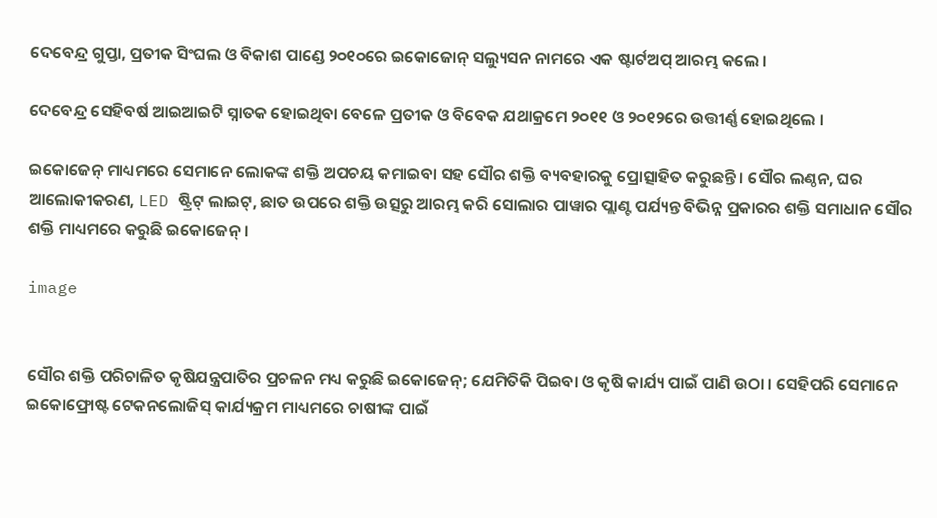ଦେବେନ୍ଦ୍ର ଗୁପ୍ତା, ପ୍ରତୀକ ସିଂଘଲ ଓ ବିକାଶ ପାଣ୍ଡେ ୨୦୧୦ରେ ଇକୋଜୋନ୍ ସଲ୍ୟୁସନ ନାମରେ ଏକ ଷ୍ଟାର୍ଟଅପ୍ ଆରମ୍ଭ କଲେ ।

ଦେବେନ୍ଦ୍ର ସେହିବର୍ଷ ଆଇଆଇଟି ସ୍ନାତକ ହୋଇଥିବା ବେଳେ ପ୍ରତୀକ ଓ ବିବେକ ଯଥାକ୍ରମେ ୨୦୧୧ ଓ ୨୦୧୨ରେ ଉତ୍ତୀର୍ଣ୍ଣ ହୋଇଥିଲେ ।

ଇକୋଜେନ୍ ମାଧ୍ୟମରେ ସେମାନେ ଲୋକଙ୍କ ଶକ୍ତି ଅପଚୟ କମାଇବା ସହ ସୌର ଶକ୍ତି ବ୍ୟବହାରକୁ ପ୍ରୋତ୍ସାହିତ କରୁଛନ୍ତି । ସୌର ଲଣ୍ଠନ, ଘର ଆଲୋକୀକରଣ, LED ଷ୍ଟ୍ରିଟ୍ ଲାଇଟ୍, ଛାତ ଉପରେ ଶକ୍ତି ଉତ୍ସରୁ ଆରମ୍ଭ କରି ସୋଲାର ପାୱାର ପ୍ଲାଣ୍ଟ ପର୍ଯ୍ୟନ୍ତ ବିଭିନ୍ନ ପ୍ରକାରର ଶକ୍ତି ସମାଧାନ ସୌର ଶକ୍ତି ମାଧ୍ୟମରେ କରୁଛି ଇକୋଜେନ୍ ।

image


ସୌର ଶକ୍ତି ପରିଚାଳିତ କୃଷିଯନ୍ତ୍ରପାତିର ପ୍ରଚଳନ ମଧ୍ୟ କରୁଛି ଇକୋଜେନ୍; ଯେମିତିକି ପିଇବା ଓ କୃଷି କାର୍ଯ୍ୟ ପାଇଁ ପାଣି ଉଠା । ସେହିପରି ସେମାନେ ଇକୋଫ୍ରୋଷ୍ଟ ଟେକନଲୋଜିସ୍ କାର୍ଯ୍ୟକ୍ରମ ମାଧ୍ୟମରେ ଚାଷୀଙ୍କ ପାଇଁ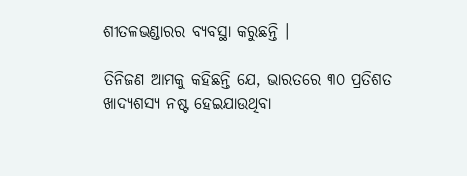ଶୀତଳଭଣ୍ଡାରର ବ୍ୟବସ୍ଥା କରୁଛନ୍ତି ।

ତିନିଜଣ ଆମକୁ କହିଛନ୍ତି ଯେ, ଭାରତରେ ୩୦ ପ୍ରତିଶତ ଖାଦ୍ୟଶସ୍ୟ ନଷ୍ଟ ହେଇଯାଉଥିବା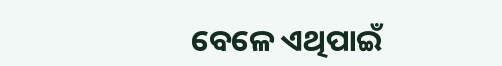ବେଳେ ଏଥିପାଇଁ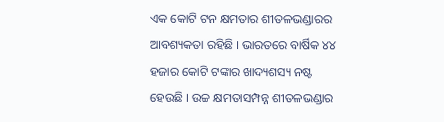ଏକ କୋଟି ଟନ କ୍ଷମତାର ଶୀତଳଭଣ୍ଡାରର ଆବଶ୍ୟକତା ରହିଛି । ଭାରତରେ ବାର୍ଷିକ ୪୪ ହଜାର କୋଟି ଟଙ୍କାର ଖାଦ୍ୟଶସ୍ୟ ନଷ୍ଟ ହେଉଛି । ଉଚ୍ଚ କ୍ଷମତାସମ୍ପନ୍ନ ଶୀତଳଭଣ୍ଡାର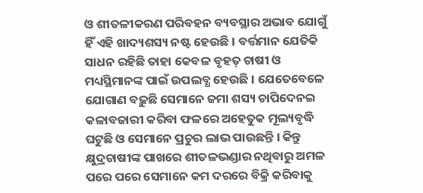ଓ ଶୀତଳୀକରଣ ପରିବହନ ବ୍ୟବସ୍ଥାର ଅଭାବ ଯୋଗୁଁ ହିଁ ଏହି ଖାଦ୍ୟଶସ୍ୟ ନଷ୍ଟ ହେଉଛି । ବର୍ତ୍ତମାନ ଯେତିକି ସାଧନ ରହିଛି ତାହା କେବଳ ବୃହତ୍ ଚାଷୀ ଓ ମଧ୍ୟସ୍ଥିମାନଙ୍କ ପାଇଁ ଉପଲବ୍ଧ ହେଉଛି । ଯେତେବେଳେ ଯୋଗାଣ ବଢ଼ୁଛି ସେମାନେ ଜମା ଶସ୍ୟ ଚାପିଦେନଇ କଳାବଜାରୀ କରିବା ଫଳରେ ଅହେତୁକ ମୂଲ୍ୟବୃଦ୍ଧି ଘଟୁଛି ଓ ସେମାନେ ପ୍ରଚୁର ଲାଭ ପାଉଛନ୍ତି । କିନ୍ତୁ କ୍ଷୁଦ୍ରଚାଷୀଙ୍କ ପାଖରେ ଶୀତଳଭଣ୍ଡାର ନଥିବାରୁ ଅମଳ ପରେ ପରେ ସେମାନେ କମ ଦରରେ ବିକ୍ରି କରିବାକୁ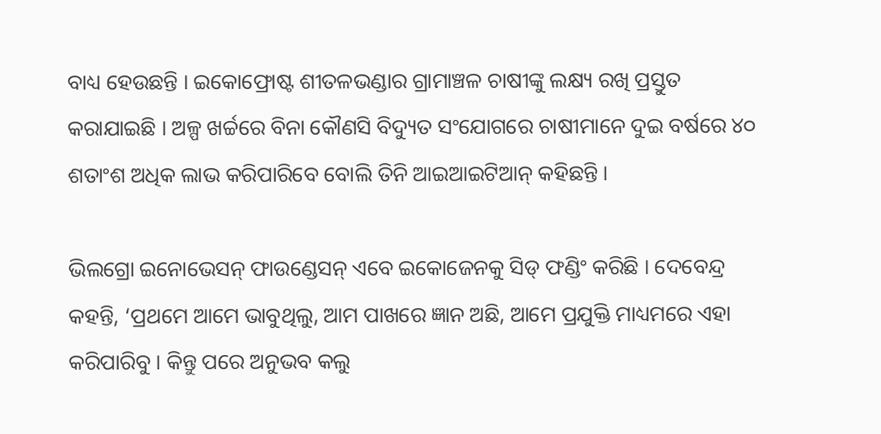ବାଧ୍ୟ ହେଉଛନ୍ତି । ଇକୋଫ୍ରୋଷ୍ଟ ଶୀତଳଭଣ୍ଡାର ଗ୍ରାମାଞ୍ଚଳ ଚାଷୀଙ୍କୁ ଲକ୍ଷ୍ୟ ରଖି ପ୍ରସ୍ତୁତ କରାଯାଇଛି । ଅଳ୍ପ ଖର୍ଚ୍ଚରେ ବିନା କୌଣସି ବିଦ୍ୟୁତ ସଂଯୋଗରେ ଚାଷୀମାନେ ଦୁଇ ବର୍ଷରେ ୪୦ ଶତାଂଶ ଅଧିକ ଲାଭ କରିପାରିବେ ବୋଲି ତିନି ଆଇଆଇଟିଆନ୍ କହିଛନ୍ତି ।

ଭିଲଗ୍ରୋ ଇନୋଭେସନ୍ ଫାଉଣ୍ଡେସନ୍ ଏବେ ଇକୋଜେନକୁ ସିଡ୍ ଫଣ୍ଡିଂ କରିଛି । ଦେବେନ୍ଦ୍ର କହନ୍ତି, ‘ପ୍ରଥମେ ଆମେ ଭାବୁଥିଲୁ, ଆମ ପାଖରେ ଜ୍ଞାନ ଅଛି, ଆମେ ପ୍ରଯୁକ୍ତି ମାଧ୍ୟମରେ ଏହା କରିପାରିବୁ । କିନ୍ତୁ ପରେ ଅନୁଭବ କଲୁ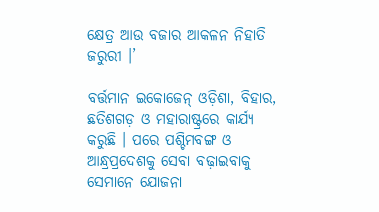କ୍ଷେତ୍ର ଆଉ ବଜାର ଆକଳନ ନିହାତି ଜରୁରୀ ।’

ବର୍ତ୍ତମାନ ଇକୋଜେନ୍ ଓଡ଼ିଶା, ବିହାର, ଛତିଶଗଡ଼ ଓ ମହାରାଷ୍ଟ୍ରରେ କାର୍ଯ୍ୟ କରୁଛି । ପରେ ପଶ୍ଚିମବଙ୍ଗ ଓ ଆନ୍ଧ୍ରପ୍ରଦେଶକୁ ସେବା ବଢ଼ାଇବାକୁ ସେମାନେ ଯୋଜନା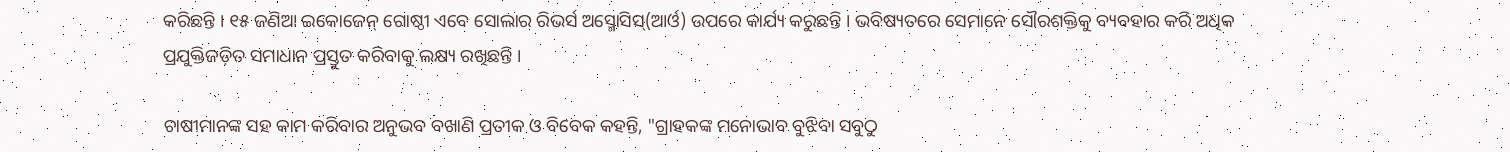କରିଛନ୍ତି । ୧୫ ଜଣିଆ ଇକୋଜେନ୍ ଗୋଷ୍ଠୀ ଏବେ ସୋଲାର ରିଭର୍ସ ଅସ୍ମୋସିସ୍(ଆର୍ଓ) ଉପରେ କାର୍ଯ୍ୟ କରୁଛନ୍ତି । ଭବିଷ୍ୟତରେ ସେମାନେ ସୌରଶକ୍ତିକୁ ବ୍ୟବହାର କରି ଅଧିକ ପ୍ରଯୁକ୍ତିଜଡ଼ିତ ସମାଧାନ ପ୍ରସ୍ତୁତ କରିବାକୁ ଲକ୍ଷ୍ୟ ରଖିଛନ୍ତି ।

ଚାଷୀମାନଙ୍କ ସହ କାମ କରିବାର ଅନୁଭବ ବଖାଣି ପ୍ରତୀକ ଓ ବିବେକ କହନ୍ତି, "ଗ୍ରାହକଙ୍କ ମନୋଭାବ ବୁଝିବା ସବୁଠୁ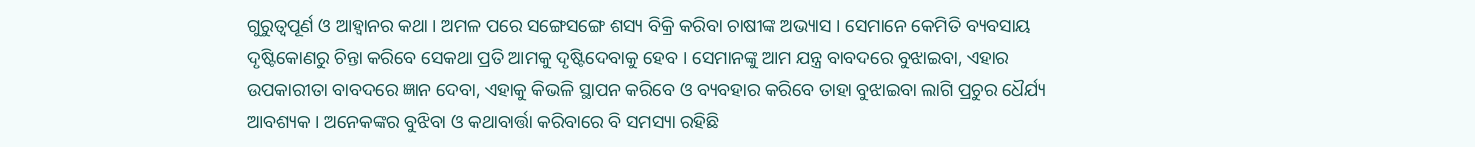ଗୁରୁତ୍ୱପୂର୍ଣ ଓ ଆହ୍ୱାନର କଥା । ଅମଳ ପରେ ସଙ୍ଗେସଙ୍ଗେ ଶସ୍ୟ ବିକ୍ରି କରିବା ଚାଷୀଙ୍କ ଅଭ୍ୟାସ । ସେମାନେ କେମିତି ବ୍ୟବସାୟ ଦୃଷ୍ଟିକୋଣରୁ ଚିନ୍ତା କରିବେ ସେକଥା ପ୍ରତି ଆମକୁ ଦୃଷ୍ଟିଦେବାକୁ ହେବ । ସେମାନଙ୍କୁ ଆମ ଯନ୍ତ୍ର ବାବଦରେ ବୁଝାଇବା, ଏହାର ଉପକାରୀତା ବାବଦରେ ଜ୍ଞାନ ଦେବା, ଏହାକୁ କିଭଳି ସ୍ଥାପନ କରିବେ ଓ ବ୍ୟବହାର କରିବେ ତାହା ବୁଝାଇବା ଲାଗି ପ୍ରଚୁର ଧୈର୍ଯ୍ୟ ଆବଶ୍ୟକ । ଅନେକଙ୍କର ବୁଝିବା ଓ କଥାବାର୍ତ୍ତା କରିବାରେ ବି ସମସ୍ୟା ରହିଛି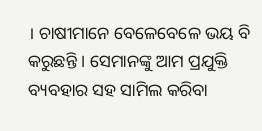। ଚାଷୀମାନେ ବେଳେବେଳେ ଭୟ ବି କରୁଛନ୍ତି । ସେମାନଙ୍କୁ ଆମ ପ୍ରଯୁକ୍ତି ବ୍ୟବହାର ସହ ସାମିଲ କରିବା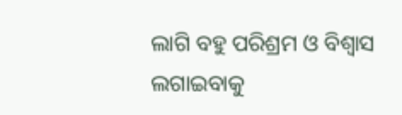ଲାଗି ବହୁ ପରିଶ୍ରମ ଓ ବିଶ୍ୱାସ ଲଗାଇବାକୁ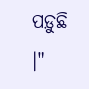ପଡ଼ୁଛି ।"